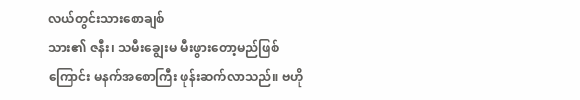လယ်တွင်းသားစောချစ်
သား၏ ဇနီး၊ သမီးချွေးမ မီးဖွားတော့မည်ဖြစ်ကြောင်း မနက်အစောကြီး ဖုန်းဆက်လာသည်။ ဗဟို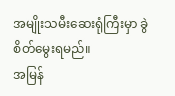အမျိုးသမီးဆေးရုံကြီးမှာ ခွဲစိတ်မွေးရမည်။
အမြန်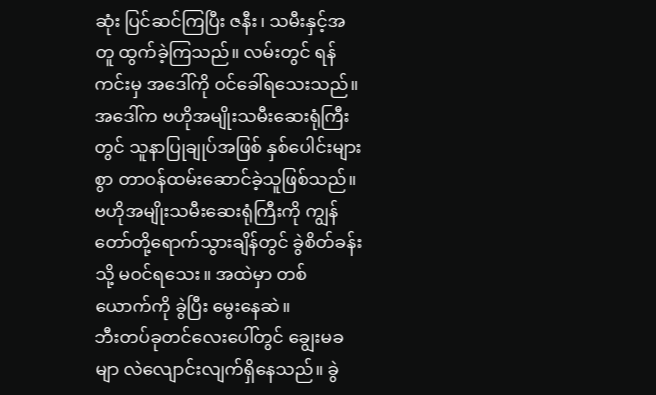ဆုံး ပြင်ဆင်ကြပြီး ဇနီး၊ သမီးနှင့်အတူ ထွက်ခဲ့ကြသည်။ လမ်းတွင် ရန်ကင်းမှ အဒေါ်ကို ဝင်ခေါ်ရသေးသည်။ အဒေါ်က ဗဟိုအမျိုးသမီးဆေးရုံကြီးတွင် သူနာပြုချုပ်အဖြစ် နှစ်ပေါင်းများစွာ တာဝန်ထမ်းဆောင်ခဲ့သူဖြစ်သည်။
ဗဟိုအမျိုးသမီးဆေးရုံကြီးကို ကျွန်တော်တို့ရောက်သွားချိန်တွင် ခွဲစိတ်ခန်းသို့ မဝင်ရသေး။ အထဲမှာ တစ်ယောက်ကို ခွဲပြီး မွေးနေဆဲ။
ဘီးတပ်ခုတင်လေးပေါ်တွင် ချွေးမခမျာ လဲလျောင်းလျက်ရှိနေသည်။ ခွဲ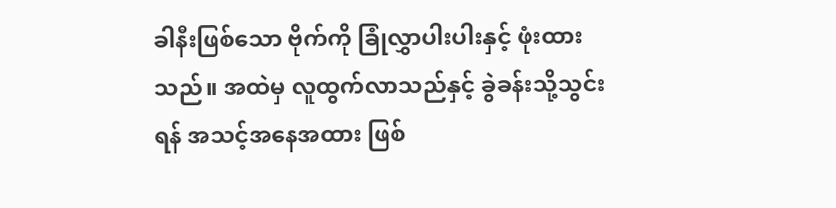ခါနီးဖြစ်သော ဗိုက်ကို ခြုံလွှာပါးပါးနှင့် ဖုံးထားသည်။ အထဲမှ လူထွက်လာသည်နှင့် ခွဲခန်းသို့သွင်းရန် အသင့်အနေအထား ဖြစ်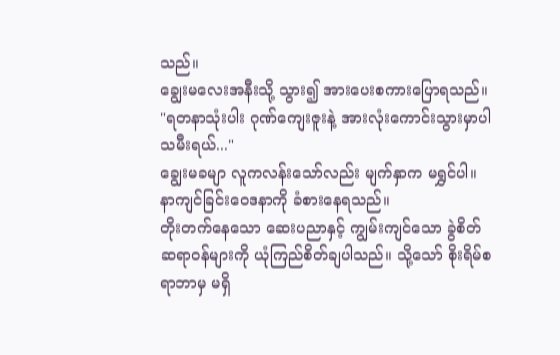သည်။
ချွေးမလေးအနီးသို့ သွား၍ အားပေးစကားပြောရသည်။
"ရတနာသုံးပါး ဂုဏ်ကျေးဇူးနဲ့ အားလုံးကောင်းသွားမှာပါ သမီးရယ်..."
ချွေးမခမျာ လူကလန်းသော်လည်း မျက်နှာက မရွှင်ပါ။ နာကျင်ခြင်းဝေဒနာကို ခံစားနေရသည်။
တိုးတက်နေသော ဆေးပညာနှင့် ကျွမ်းကျင်သော ခွဲစိတ်ဆရာဝန်များကို ယုံကြည်စိတ်ချပါသည်။ သို့သော် စိုးရိမ်စရာဘာမှ မရှိ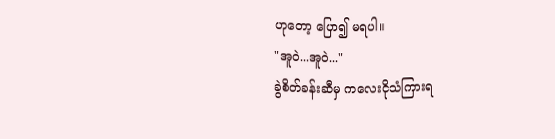ဟုတော့ ပြော၍ မရပါ။
"အူဝဲ...အူဝဲ..."
ခွဲစိတ်ခန်းဆီမှ ကလေးငိုသံကြားရ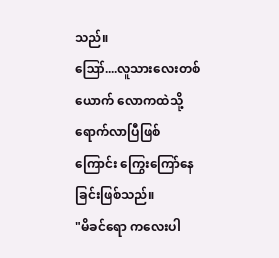သည်။
ဪ....လူသားလေးတစ်ယောက် လောကထဲသို့ ရောက်လာပြီဖြစ်ကြောင်း ကြွေးကြော်နေခြင်းဖြစ်သည်။
"မိခင်ရော ကလေးပါ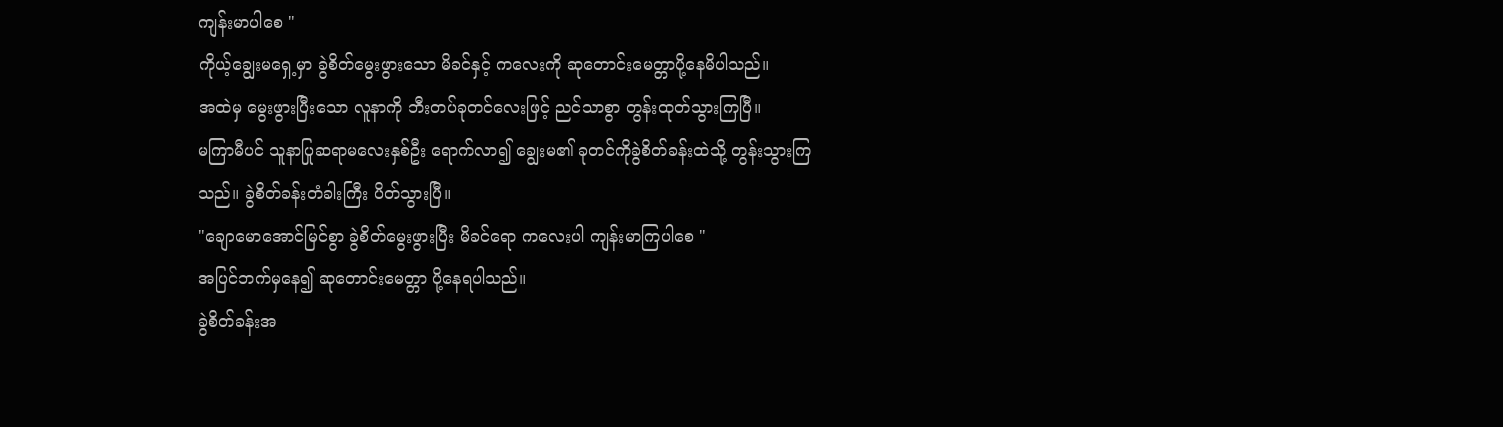ကျန်းမာပါစေ "
ကိုယ့်ချွေးမရှေ့မှာ ခွဲစိတ်မွေးဖွားသော မိခင်နှင့် ကလေးကို ဆုတောင်းမေတ္တာပို့နေမိပါသည်။
အထဲမှ မွေးဖွားပြီးသော လူနာကို ဘီးတပ်ခုတင်လေးဖြင့် ညင်သာစွာ တွန်းထုတ်သွားကြပြီ။
မကြာမီပင် သူနာပြုဆရာမလေးနှစ်ဦး ရောက်လာ၍ ချွေးမ၏ ခုတင်ကိုခွဲစိတ်ခန်းထဲသို့ တွန်းသွားကြ သည်။ ခွဲစိတ်ခန်းတံခါးကြီး ပိတ်သွားပြီ။
"ချောမောအောင်မြင်စွာ ခွဲစိတ်မွေးဖွားပြီး မိခင်ရော ကလေးပါ ကျန်းမာကြပါစေ "
အပြင်ဘက်မှနေ၍ ဆုတောင်းမေတ္တာ ပို့နေရပါသည်။
ခွဲစိတ်ခန်းအ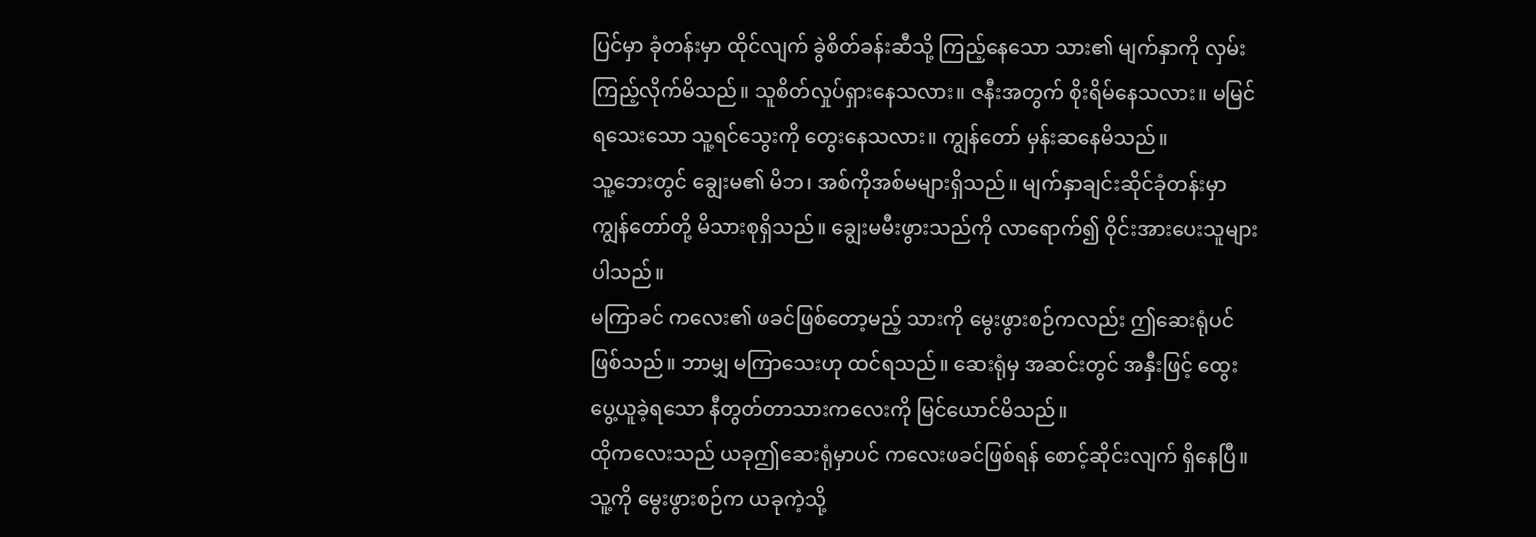ပြင်မှာ ခုံတန်းမှာ ထိုင်လျက် ခွဲစိတ်ခန်းဆီသို့ ကြည့်နေသော သား၏ မျက်နှာကို လှမ်းကြည့်လိုက်မိသည်။ သူစိတ်လှုပ်ရှားနေသလား။ ဇနီးအတွက် စိုးရိမ်နေသလား။ မမြင်ရသေးသော သူ့ရင်သွေးကို တွေးနေသလား။ ကျွန်တော် မှန်းဆနေမိသည်။
သူ့ဘေးတွင် ချွေးမ၏ မိဘ၊ အစ်ကိုအစ်မများရှိသည်။ မျက်နှာချင်းဆိုင်ခုံတန်းမှာ ကျွန်တော်တို့ မိသားစုရှိသည်။ ချွေးမမီးဖွားသည်ကို လာရောက်၍ ဝိုင်းအားပေးသူများပါသည်။
မကြာခင် ကလေး၏ ဖခင်ဖြစ်တော့မည့် သားကို မွေးဖွားစဉ်ကလည်း ဤဆေးရုံပင်ဖြစ်သည်။ ဘာမျှ မကြာသေးဟု ထင်ရသည်။ ဆေးရုံမှ အဆင်းတွင် အနှီးဖြင့် ထွေးပွေ့ယူခဲ့ရသော နီတွတ်တာသားကလေးကို မြင်ယောင်မိသည်။
ထိုကလေးသည် ယခုဤဆေးရုံမှာပင် ကလေးဖခင်ဖြစ်ရန် စောင့်ဆိုင်းလျက် ရှိနေပြီ။
သူ့ကို မွေးဖွားစဉ်က ယခုကဲ့သို့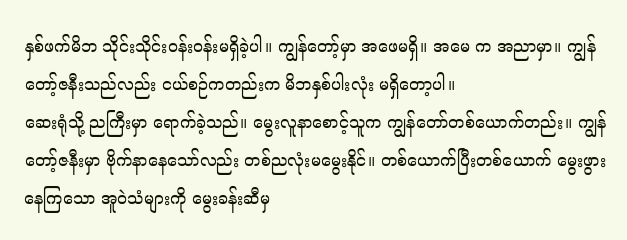နှစ်ဖက်မိဘ သိုင်းသိုင်းဝန်းဝန်းမရှိခဲ့ပါ။ ကျွန်တော့်မှာ အဖေမရှိ။ အမေ က အညာမှာ။ ကျွန်တော့်ဇနီးသည်လည်း ငယ်စဉ်ကတည်းက မိဘနှစ်ပါးလုံး မရှိတော့ပါ။
ဆေးရုံသို့ ညကြီးမှာ ရောက်ခဲ့သည်။ မွေးလူနာစောင့်သူက ကျွန်တော်တစ်ယောက်တည်း။ ကျွန်တော့်ဇနီးမှာ ဗိုက်နာနေသော်လည်း တစ်ညလုံးမမွေးနိုင်။ တစ်ယောက်ပြီးတစ်ယောက် မွေးဖွားနေကြသော အူဝဲသံများကို မွေးခန်းဆီမှ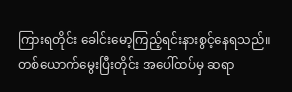ကြားရတိုင်း ခေါင်းမော့ကြည့်ရင်းနားစွင့်နေရသည်။
တစ်ယောက်မွေးပြီးတိုင်း အပေါ်ထပ်မှ ဆရာ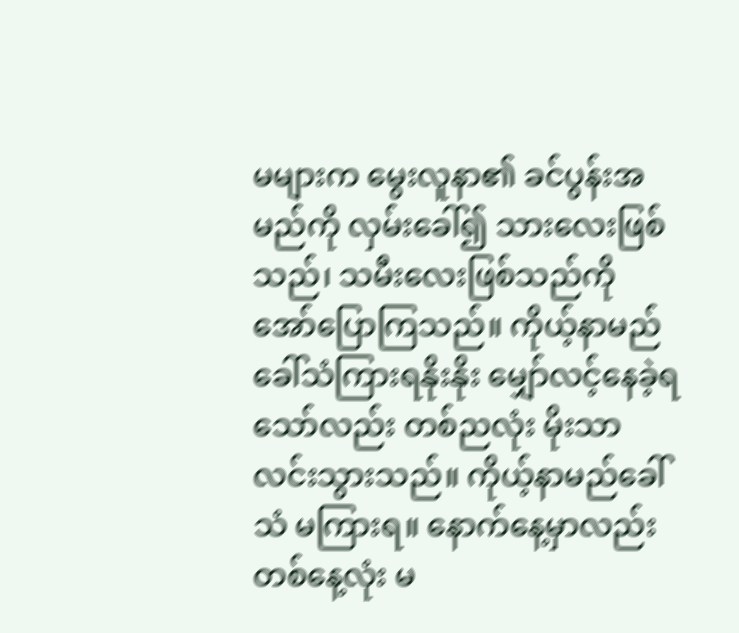မများက မွေးလူနာ၏ ခင်ပွန်းအမည်ကို လှမ်းခေါ်၍ သားလေးဖြစ်သည်၊ သမီးလေးဖြစ်သည်ကို အော်ပြောကြသည်။ ကိုယ့်နာမည်ခေါ်သံကြားရနိုးနိုး မျှော်လင့်နေခဲ့ရသော်လည်း တစ်ညလုံး မိုးသာလင်းသွားသည်။ ကိုယ့်နာမည်ခေါ်သံ မကြားရ။ နောက်နေ့မှာလည်း တစ်နေ့လုံး မ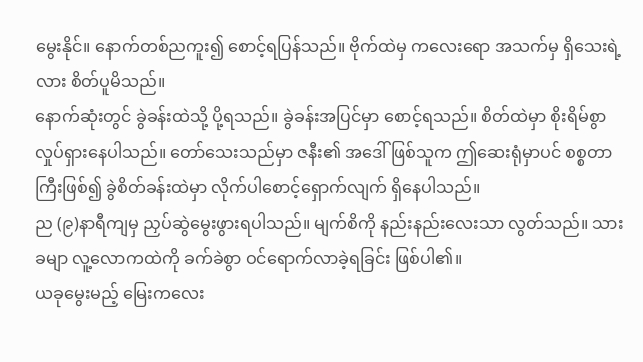မွေးနိုင်။ နောက်တစ်ညကူး၍ စောင့်ရပြန်သည်။ ဗိုက်ထဲမှ ကလေးရော အသက်မှ ရှိသေးရဲ့လား စိတ်ပူမိသည်။
နောက်ဆုံးတွင် ခွဲခန်းထဲသို့ ပို့ရသည်။ ခွဲခန်းအပြင်မှာ စောင့်ရသည်။ စိတ်ထဲမှာ စိုးရိမ်စွာ လှုပ်ရှားနေပါသည်။ တော်သေးသည်မှာ ဇနီး၏ အဒေါ် ဖြစ်သူက ဤဆေးရုံမှာပင် စစ္စတာကြီးဖြစ်၍ ခွဲစိတ်ခန်းထဲမှာ လိုက်ပါစောင့်ရှောက်လျက် ရှိနေပါသည်။
ည (၉)နာရီကျမှ ညှပ်ဆွဲမွေးဖွားရပါသည်။ မျက်စိကို နည်းနည်းလေးသာ လွတ်သည်။ သားခမျာ လူ့လောကထဲကို ခက်ခဲစွာ ဝင်ရောက်လာခဲ့ရခြင်း ဖြစ်ပါ၏။
ယခုမွေးမည့် မြေးကလေး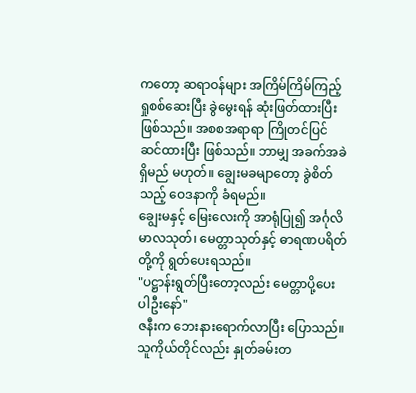ကတော့ ဆရာဝန်များ အကြိမ်ကြိမ်ကြည့်ရှုစစ်ဆေးပြီး ခွဲမွေးရန် ဆုံးဖြတ်ထားပြီး ဖြစ်သည်။ အစစအရာရာ ကြိုတင်ပြင်ဆင်ထားပြီး ဖြစ်သည်။ ဘာမျှ အခက်အခဲရှိမည် မဟုတ်။ ချွေးမခမျာတော့ ခွဲစိတ်သည့် ဝေဒနာကို ခံရမည်။
ချွေးမနှင့် မြေးလေးကို အာရုံပြု၍ အင်္ဂုလိမာလသုတ်၊ မေတ္တာသုတ်နှင့် ဓာရဏပရိတ်တို့ကို ရွတ်ပေးရသည်။
"ပဋ္ဌာန်းရွတ်ပြီးတော့လည်း မေတ္တာပို့ပေးပါဦးနော်"
ဇနီးက ဘေးနားရောက်လာပြီး ပြောသည်။ သူကိုယ်တိုင်လည်း နှုတ်ခမ်းတ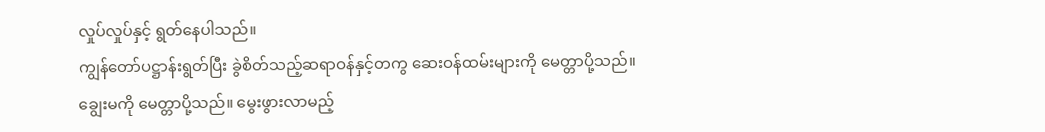လှုပ်လှုပ်နှင့် ရွတ်နေပါသည်။
ကျွန်တော်ပဋ္ဌာန်းရွတ်ပြီး ခွဲစိတ်သည့်ဆရာဝန်နှင့်တကွ ဆေးဝန်ထမ်းများကို မေတ္တာပို့သည်။ ချွေးမကို မေတ္တာပို့သည်။ မွေးဖွားလာမည့်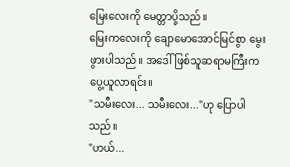မြေးလေးကို မေတ္တာပို့သည်။
မြေးကလေးကို ချောမောအောင်မြင်စွာ မွေးဖွားပါသည်။ အဒေါ်ဖြစ်သူဆရာမကြီးက ပွေ့ယူလာရင်း။
"သမီးလေး... သမီးလေး..."ဟု ပြောပါသည်။
"ဟယ်...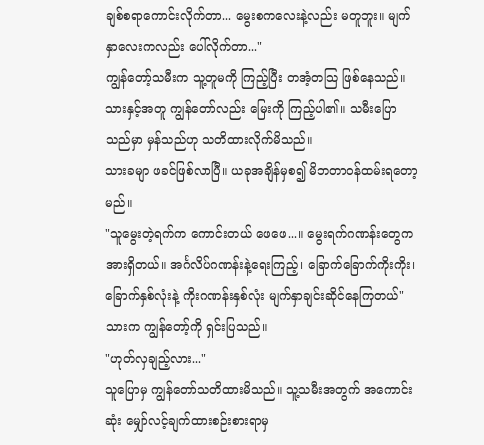ချစ်စရာကောင်းလိုက်တာ... မွေးစကလေးနဲ့လည်း မတူဘူး။ မျက်နှာလေးကလည်း ပေါ်လိုက်တာ..."
ကျွန်တော့်သမီးက သူ့တူမကို ကြည့်ပြီး တအံ့တသြ ဖြစ်နေသည်။
သားနှင့်အတူ ကျွန်တော်လည်း မြေးကို ကြည့်ပါ၏။ သမီးပြောသည်မှာ မှန်သည်ဟု သတိထားလိုက်မိသည်။
သားခမျာ ဖခင်ဖြစ်လာပြီ။ ယခုအချိန်မှစ၍ မိဘတာဝန်ထမ်းရတော့မည်။
"သူမွေးတဲ့ရက်က ကောင်းတယ် ဖေဖေ...။ မွေးရက်ဂဏန်းတွေက အားရှိတယ်။ အင်္ဂလိပ်ဂဏန်းနဲ့ရေးကြည့်၊ ခြောက်ခြောက်ကိုးကိုး၊ ခြောက်နှစ်လုံးနဲ့ ကိုးဂဏန်းနှစ်လုံး မျက်နှာချင်းဆိုင်နေကြတယ်"
သားက ကျွန်တော့်ကို ရှင်းပြသည်။
"ဟုတ်လှချည့်လား..."
သူပြောမှ ကျွန်တော်သတိထားမိသည်။ သူ့သမီးအတွက် အကောင်းဆုံး မျှော်လင့်ချက်ထားစဉ်းစားရာမှ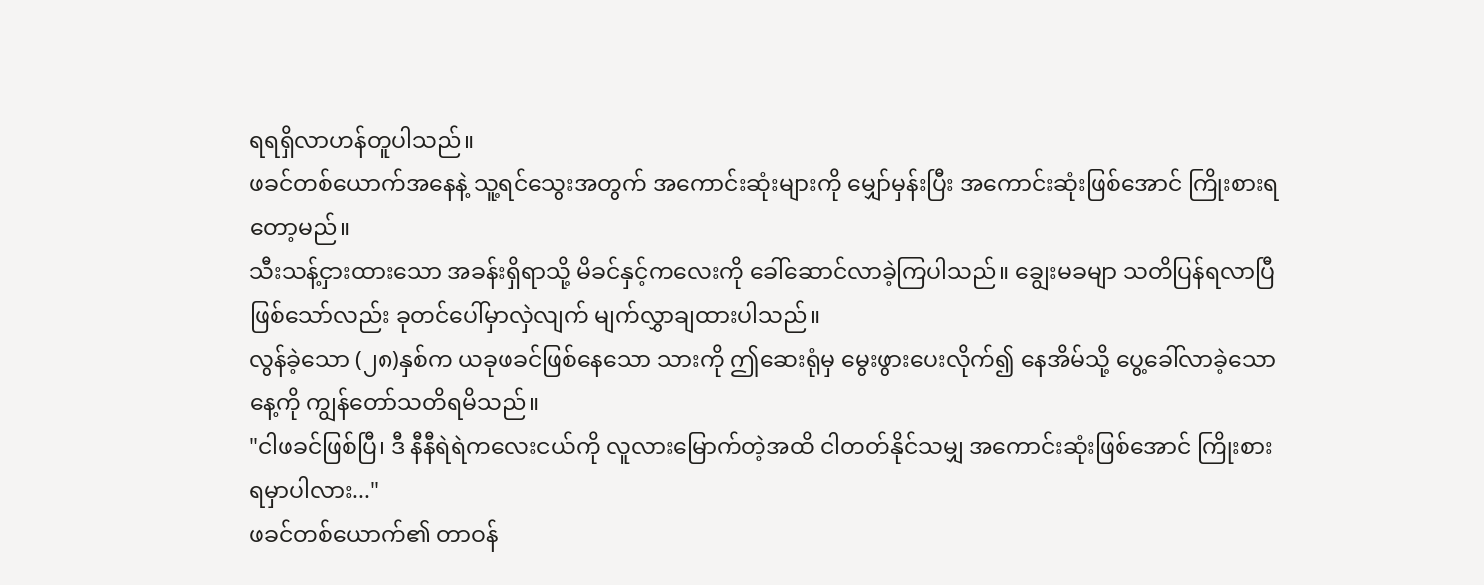ရရရှိလာဟန်တူပါသည်။
ဖခင်တစ်ယောက်အနေနဲ့ သူ့ရင်သွေးအတွက် အကောင်းဆုံးများကို မျှော်မှန်းပြီး အကောင်းဆုံးဖြစ်အောင် ကြိုးစားရတော့မည်။
သီးသန့်ငှားထားသော အခန်းရှိရာသို့ မိခင်နှင့်ကလေးကို ခေါ်ဆောင်လာခဲ့ကြပါသည်။ ချွေးမခမျာ သတိပြန်ရလာပြီ ဖြစ်သော်လည်း ခုတင်ပေါ်မှာလှဲလျက် မျက်လွှာချထားပါသည်။
လွန်ခဲ့သော (၂၈)နှစ်က ယခုဖခင်ဖြစ်နေသော သားကို ဤဆေးရုံမှ မွေးဖွားပေးလိုက်၍ နေအိမ်သို့ ပွေ့ခေါ်လာခဲ့သောနေ့ကို ကျွန်တော်သတိရမိသည်။
"ငါဖခင်ဖြစ်ပြီ၊ ဒီ နီနီရဲရဲကလေးငယ်ကို လူလားမြောက်တဲ့အထိ ငါတတ်နိုင်သမျှ အကောင်းဆုံးဖြစ်အောင် ကြိုးစားရမှာပါလား..."
ဖခင်တစ်ယောက်၏ တာဝန်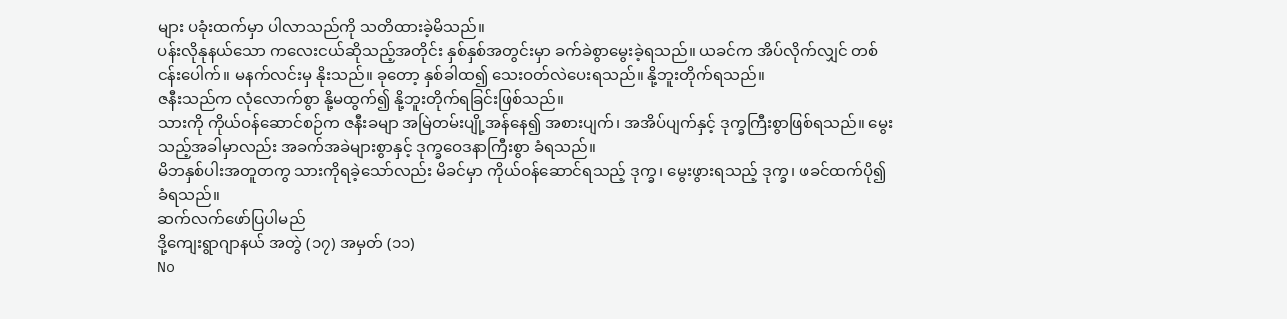များ ပခုံးထက်မှာ ပါလာသည်ကို သတိထားခဲ့မိသည်။
ပန်းလိုနုနယ်သော ကလေးငယ်ဆိုသည့်အတိုင်း နှစ်နှစ်အတွင်းမှာ ခက်ခဲစွာမွေးခဲ့ရသည်။ ယခင်က အိပ်လိုက်လျှင် တစ်ငန်းပေါက်။ မနက်လင်းမှ နိုးသည်။ ခုတော့ နှစ်ခါထ၍ သေးဝတ်လဲပေးရသည်။ နို့ဘူးတိုက်ရသည်။
ဇနီးသည်က လုံလောက်စွာ နို့မထွက်၍ နို့ဘူးတိုက်ရခြင်းဖြစ်သည်။
သားကို ကိုယ်ဝန်ဆောင်စဉ်က ဇနီးခမျာ အမြဲတမ်းပျို့အန်နေ၍ အစားပျက်၊ အအိပ်ပျက်နှင့် ဒုက္ခကြီးစွာဖြစ်ရသည်။ မွေးသည့်အခါမှာလည်း အခက်အခဲများစွာနှင့် ဒုက္ခဝေဒနာကြီးစွာ ခံရသည်။
မိဘနှစ်ပါးအတူတကွ သားကိုရခဲ့သော်လည်း မိခင်မှာ ကိုယ်ဝန်ဆောင်ရသည့် ဒုက္ခ၊ မွေးဖွားရသည့် ဒုက္ခ၊ ဖခင်ထက်ပို၍ ခံရသည်။
ဆက်လက်ဖော်ပြပါမည်
ဒို့ကျေးရွာဂျာနယ် အတွဲ (၁၇) အမှတ် (၁၁)
No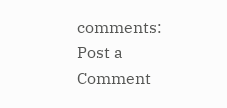comments:
Post a Comment